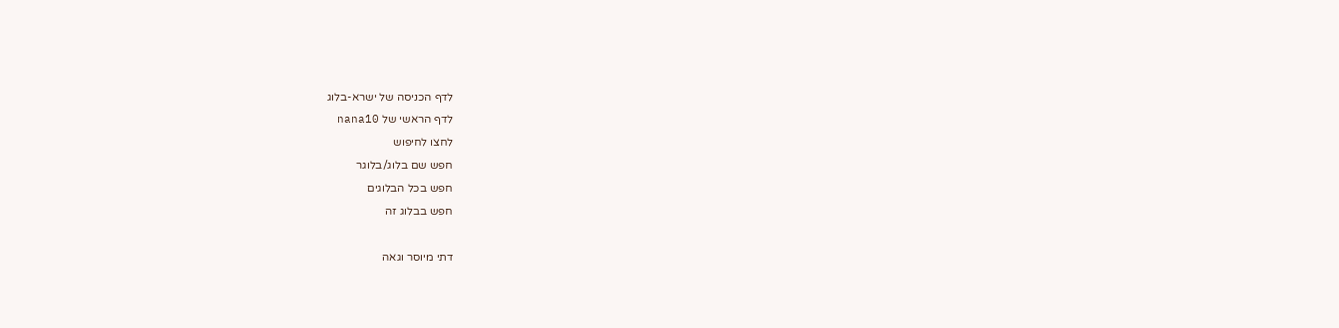לדף הכניסה של ישרא-בלוג
לדף הראשי של nana10
לחצו לחיפוש
חפש שם בלוג/בלוגר
חפש בכל הבלוגים
חפש בבלוג זה

דתי מיוסר וגאה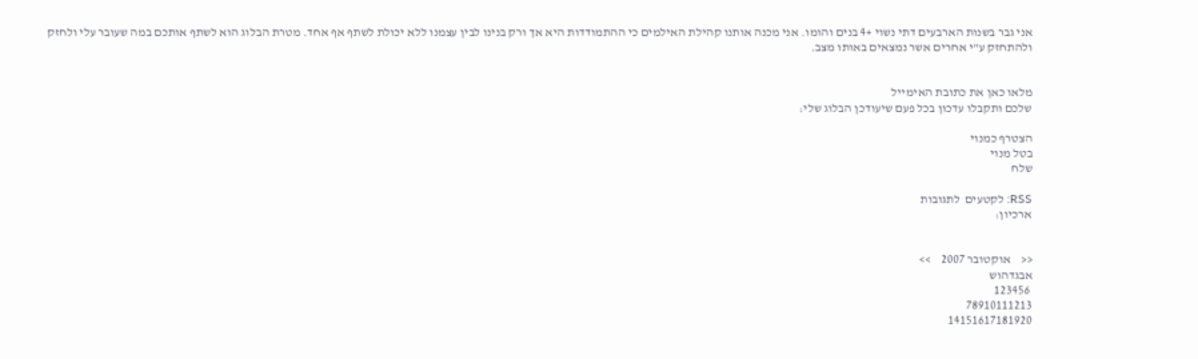אני גבר בשנות הארבעים דתי נשוי +4 בנים והומו. אני מכנה אותנו קהילת האילמים כי ההתמודדות היא אך ורק בנינו לבין עצמנו ללא יכולת לשתף אף אחד. מטרת הבלוג הוא לשתף אותכם במה שעובר עלי ולחזק ולהתחזק ע"י אחרים אשר נמצאים באותו מצב.


מלאו כאן את כתובת האימייל
שלכם ותקבלו עדכון בכל פעם שיעודכן הבלוג שלי:

הצטרף כמנוי
בטל מנוי
שלח

RSS: לקטעים  לתגובות
ארכיון:


<<    אוקטובר 2007    >>
אבגדהוש
 123456
78910111213
14151617181920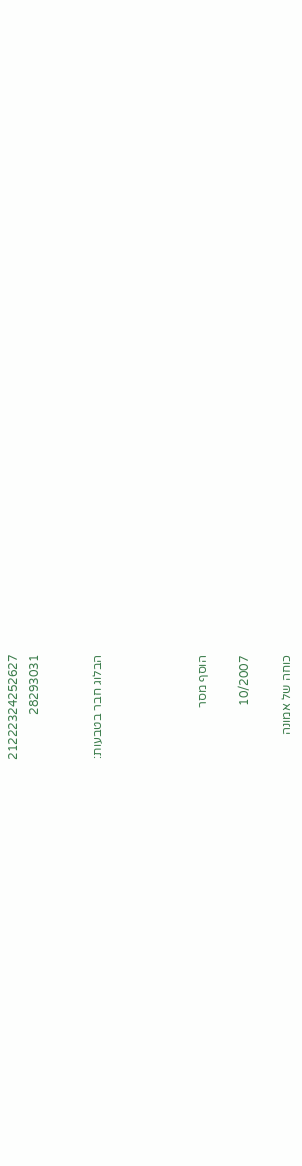21222324252627
28293031


הבלוג חבר בטבעות:




הוסף מסר

10/2007

כוחה של אמונה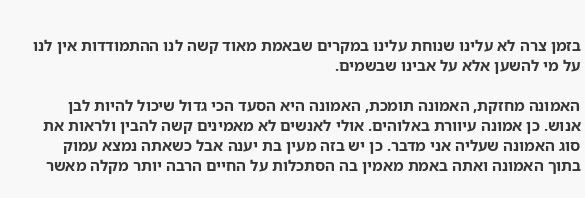בזמן צרה לא עלינו שנוחת עלינו במקרים שבאמת מאוד קשה לנו ההתמודדות אין לנו על מי להשען אלא על אבינו שבשמים.

האמונה מחזקת, האמונה תומכת, האמונה היא הסעד הכי גדול שיכול להיות לבן אנוש. כן אמונה עיוורת באלוהים. אולי לאנשים לא מאמינים קשה להבין ולראות את סוג האמונה שעליה אני מדבר. כן יש בזה מעין בת יענה אבל כשאתה נמצא עמוק בתוך האמונה ואתה באמת מאמין בה הסתכלות על החיים הרבה יותר מקלה מאשר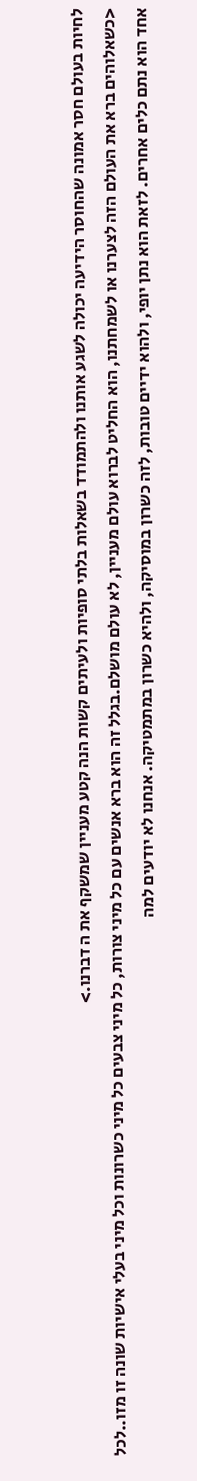לחיות בעולם חסר אמונה שהחוסר הידיעה יכולה לשגע אותנו ולהתמודד בשאלות בלתי סופיות ולעיתים קשות הנה קטע מעניין שמשקף את ה דברנו.>
<כשאלוהים ברא את העולם הזה לצערנו או לשמחתנו, הוא החליט לברוא עולם מעניין, לא עולם מושלם.בגלל זה הוא ברא אנשים עם כל מיני צורות, כל מיני צבעים כל מיני כשרונות וכל מיני בעלי אישיות שונה זו מזו..לכל אחד הוא נתם כלים אחרים. לזאת הוא נתן יופי, ולהוא ידיים טובות, לזה כשרון במוסיקה, ולהיא כשרון במתמטיקה. אנחנו לא יודעים למה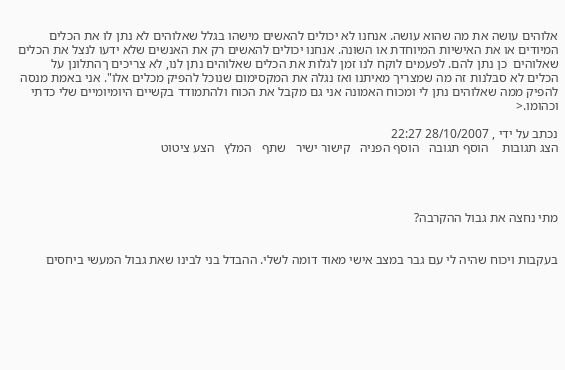אלוהים עושה את מה שהוא עושה. אנחנו לא יכולים להאשים מישהו בגלל שאלוהים לא נתן לו את הכלים המיודים או את האישיות המיוחדת או השונה. אנחנו יכולים להאשים רק את האנשים שלא ידעו לנצל את הכלים שאלוהים  כן נתן להם. לפעמים לוקח לנו זמן לגלות את הכלים שאלוהים נתן לנו, לא צריכים ךהתלונן על הכלים לא סבלנות זה מה שמצריך מאיתנו ואז נגלה את המקסימום שנוכל להפיק מכלים אלו". אני באמת מנסה להפיק ממה שאלוהים נתן לי ומכוח האמונה אני גם מקבל את הכוח ולהתמודד בקשיים היומיומיים שלי כדתי וכהומו.<

נכתב על ידי , 28/10/2007 22:27
הצג תגובות    הוסף תגובה   הוסף הפניה   קישור ישיר   שתף   המלץ   הצע ציטוט




מתי נחצה את גבול ההקרבה?


בעקבות ויכוח שהיה לי עם גבר במצב אישי מאוד דומה לשלי. ההבדל בני לבינו שאת גבול המעשי ביחסים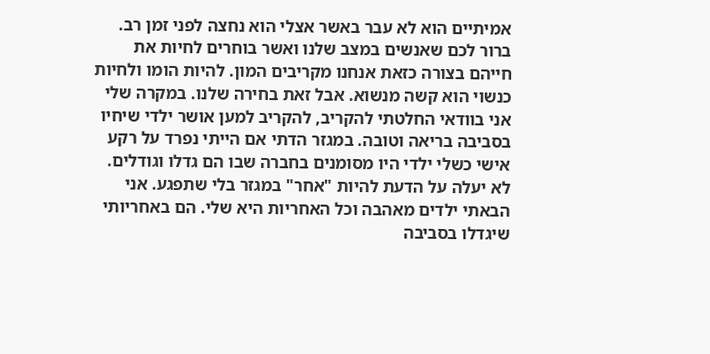אמיתיים הוא לא עבר באשר אצלי הוא נחצה לפני זמן רב. ברור לכם שאנשים במצב שלנו ואשר בוחרים לחיות את חייהם בצורה כזאת אנחנו מקריבים המון. להיות הומו ולחיות כנשוי הוא קשה מנשוא. אבל זאת בחירה שלנו. במקרה שלי אני בוודאי החלטתי להקריב, להקריב למען אושר ילדי שיחיו בסביבה בריאה וטובה. במגזר הדתי אם הייתי נפרד על רקע אישי כשלי ילדי היו מסומנים בחברה שבו הם גדלו וגודלים. לא יעלה על הדעת להיות "אחר" במגזר בלי שתפגע. אני הבאתי ילדים מאהבה וכל האחריות היא שלי. הם באחריותי שיגדלו בסביבה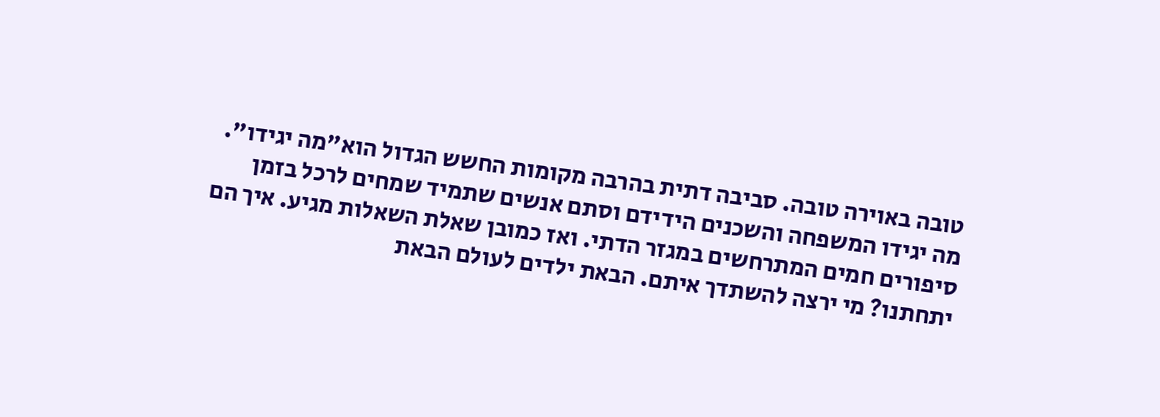טובה באוירה טובה. סביבה דתית בהרבה מקומות החשש הגדול הוא"מה יגידו". מה יגידו המשפחה והשכנים הידידם וסתם אנשים שתמיד שמחים לרכל בזמן סיפורים חמים המתרחשים במגזר הדתי. ואז כמובן שאלת השאלות מגיע. איך הם יתחתנו? מי ירצה להשתדך איתם. הבאת ילדים לעולם הבאת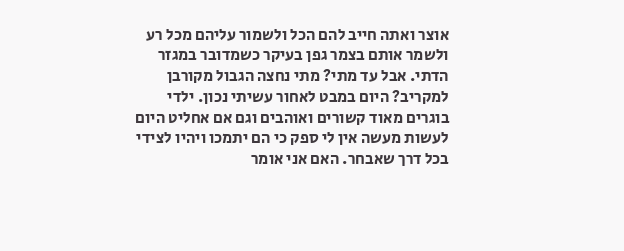אוצר ואתה חייב להם הכל ולשמור עליהם מכל רע ולשמר אותם בצמר גפן בעיקר כשמדובר במגזר הדתי. אבל עד מתי? מתי נחצה הגבול מקורבן למקריב? היום במבט לאחור עשיתי נכון. ילדי בוגרים מאוד קשורים ואוהבים וגם אם אחליט היום לעשות מעשה אין לי ספק כי הם יתמכו ויהיו לצידי בכל דרך שאבחר. האם אני אומר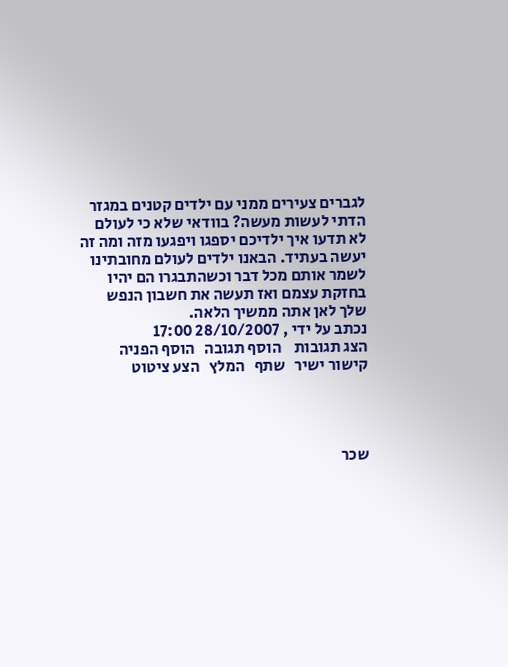לגברים צעירים ממני עם ילדים קטנים במגזר הדתי לעשות מעשה? בוודאי שלא כי לעולם לא תדעו איך ילדיכם יספגו ויפגעו מזה ומה זה יעשה בעתיד. הבאנו ילדים לעולם מחובתינו לשמר אותם מכל דבר וכשהתבגרו הם יהיו בחזקת עצמם ואז תעשה את חשבון הנפש שלך לאן אתה ממשיך הלאה.
נכתב על ידי , 28/10/2007 17:00
הצג תגובות    הוסף תגובה   הוסף הפניה   קישור ישיר   שתף   המלץ   הצע ציטוט




שכר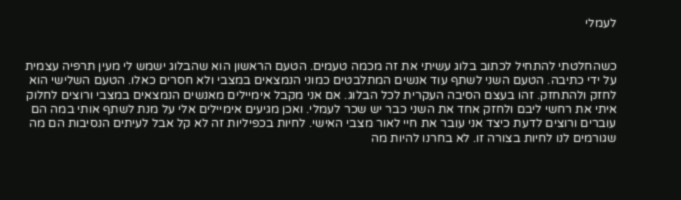לעמלי


כשהחלטתי להתחיל לכתוב בלוג עשיתי את זה מכמה טעמים. הטעם הראשון הוא שהבלוג ישמש לי מעין תרפיה עצמית על ידי כתיבה. הטעם השני לשתף עוד אנשים המתלבטים כמוני הנמצאים במצבי ולא חסרים כאלו. הטעם השלישי הוא לחזק ולהתחזק. זהו בעצם הסיבה העקרית לכל הבלוג. אם אני מקבל אימיילים מאנשים הנמצאים במצבי ורוצים לחלוק איתי את רחשי ליבם ולחזק אחד את השני כבר יש שכר לעמלי. ואכן מגיעים אימיילים אלי על מנת לשתף אותי במה הם עוברים ורוצים לדעת כיצד אני עובר את חיי לאור מצבי האישי. לחיות בכפיליות זה לא קל אבל לעיתים הנסיבות הם מה שגורמים לנו לחיות בצורה זו. לא בחרנו להיות מה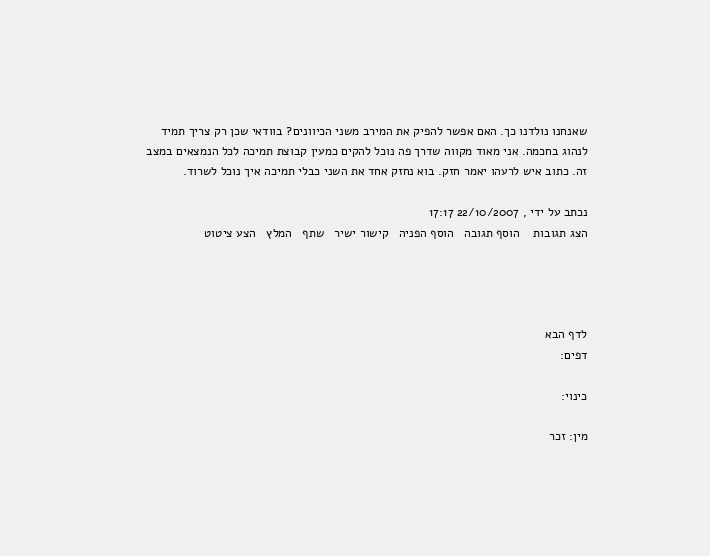שאנחנו נולדנו כך. האם אפשר להפיק את המירב משני הכיוונים? בוודאי שכן רק צריך תמיד לנהוג בחכמה. אני מאוד מקווה שדרך פה נוכל להקים כמעין קבוצת תמיכה לכל הנמצאים במצב זה. כתוב איש לרעהו יאמר חזק. בוא נחזק אחד את השני כבלי תמיכה איך נוכל לשרוד.

נכתב על ידי , 22/10/2007 17:17
הצג תגובות    הוסף תגובה   הוסף הפניה   קישור ישיר   שתף   המלץ   הצע ציטוט




לדף הבא
דפים:

כינוי:

מין: זכר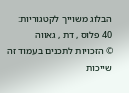הבלוג משוייך לקטגוריות: 40 פלוס , דת , גאווה
© הזכויות לתכנים בעמוד זה שייכות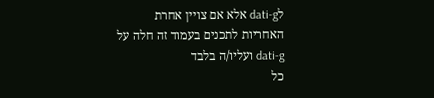לdati-g אלא אם צויין אחרת
האחריות לתכנים בעמוד זה חלה על dati-g ועליו/ה בלבד
כל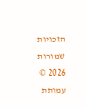הזכויות שמורות 2026 © עמותת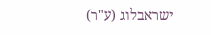ישראבלוג (ע"ר)